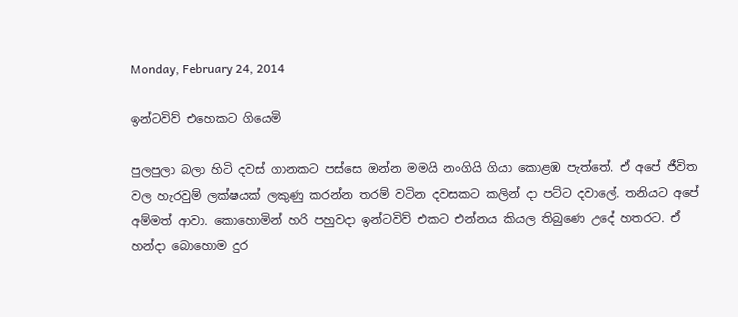Monday, February 24, 2014

ඉන්ටවිව් එහෙකට ගියෙමි

පුලපුලා බලා හිටි දවස් ගානකට පස්සෙ ඔන්න මමයි නංගියි ගියා කොළඹ පැත්තේ. ඒ අපේ ජීවිත වල හැරවුම් ලක්ෂයක් ලකුණු කරන්න තරම් වටින දවසකට කලින් දා පට්ට දවාලේ. තනියට අපේ අම්මත් ආවා. කොහොමින් හරි පහුවදා ඉන්ටවිව් එකට එන්නය කියල තිබුණෙ උදේ හතරට. ඒ හන්දා බොහොම දුර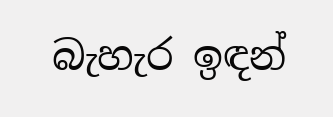බැහැර ඉඳන්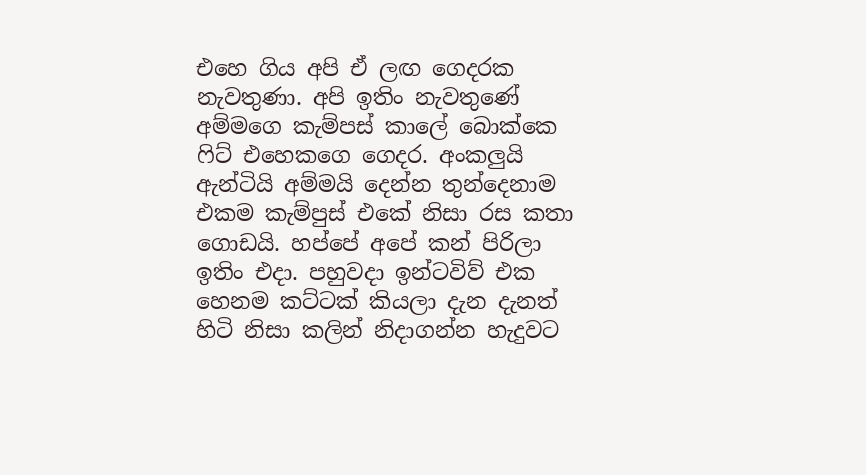එහෙ ගිය අපි ඒ ලඟ ගෙදරක නැවතුණා. අපි ඉතිං නැවතුණේ අම්මගෙ කැම්පස් කාලේ බොක්කෙ ෆිට් එහෙකගෙ ගෙදර. අංකලුයි ඇන්ටියි අම්මයි දෙන්න තුන්දෙනාම එකම කැම්පුස් එකේ නිසා රස කතා ගොඩයි. හප්පේ අපේ කන් පිරිලා ඉතිං එදා. පහුවදා ඉන්ටවිව් එක හෙනම කට්ටක් කියලා දැන දැනත් හිටි නිසා කලින් නිදාගන්න හැදුවට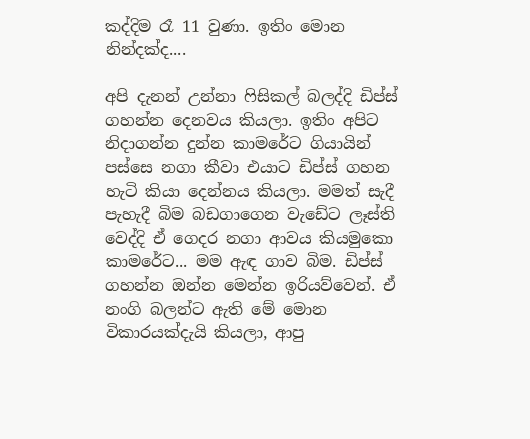කද්දිම රෑ 11 වුණා. ඉතිං මොන නින්දක්ද....

අපි දැනන් උන්නා ෆිසිකල් බලද්දි ඩිප්ස් ගහන්න දෙනවය කියලා. ඉතිං අපිට නිදාගන්න දුන්න කාමරේට ගියායින් පස්සෙ නගා කීවා එයාට ඩිප්ස් ගහන හැටි කියා දෙන්නය කියලා. මමත් සැදී පැහැදී බිම බඩගාගෙන වැඩේට ලෑස්ති වෙද්දි ඒ ගෙදර නගා ආවය කියමුකො කාමරේට... මම ඇඳ ගාව බිම. ඩිප්ස් ගහන්න ඔන්න මෙන්න ඉරියව්වෙන්. ඒ නංගි බලන්ට ඇති මේ මොන විකාරයක්දැයි කියලා, ආපු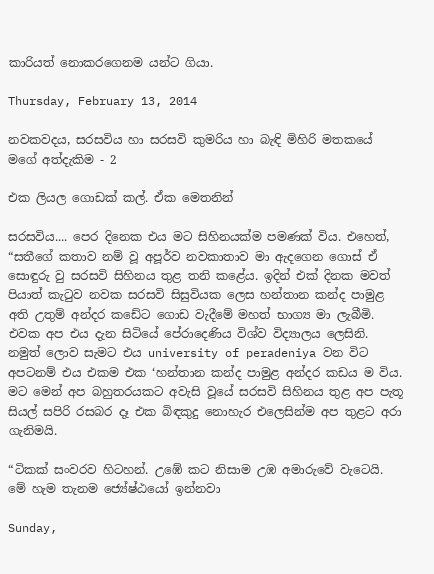කාරියත් නොකරගෙනම යන්ට ගියා.

Thursday, February 13, 2014

නවකවදය, සරසවිය හා සරසවි කුමරිය හා බැඳි මිහිරි මතකයේ මගේ අත්දැකිම - 2

එක ලියල ගොඩක් කල්. ඒක මෙතනින්

සරසවිය.... පෙර දිනෙක එය මට සිහිනයක්ම පමණක් විය. එහෙත්, “සතීගේ කතාව නම් වූ අපූර්ව නවකාතාව මා ඇදගෙන ගොස් ඒ සොඳුරු වු සරසවි සිහිනය තුළ තනි කළේය. ඉදින් එක් දිනක මවත් පියාත් කැටුව නවක සරසවි සිසුවියක ලෙස හන්තාන කන්ද පාමුළ අති උතුම් අන්දර කඩේට ගොඩ වැදීමේ මහත් භාග්‍ය මා ලැබීමි. එවක අප එය දැන සිටියේ පේරාදෙණිය විශ්ව විද්‍යාලය ලෙසිනි. නමුත් ලොව සැමට එය university of peradeniya වන විට අපටනම් එය එකම එක ‘හන්තාන කන්ද පාමුළ අන්දර කඩය ම විය. මට මෙන් අප බහුතරයකට අවැසි වූයේ සරසවි සිහිනය තුළ අප පැතූ සියල් සපිරි රසබර දෑ එක බිඳකුදු නොහැර එලෙසින්ම අප තුළට අරා ගැනිමයි.

“ටිකක් සංවරව හිටහන්. උඹේ කට නිසාම උඹ අමාරුවේ වැටෙයි. මේ හැම තැනම ජ්‍යේෂ්ඨයෝ ඉන්නවා

Sunday,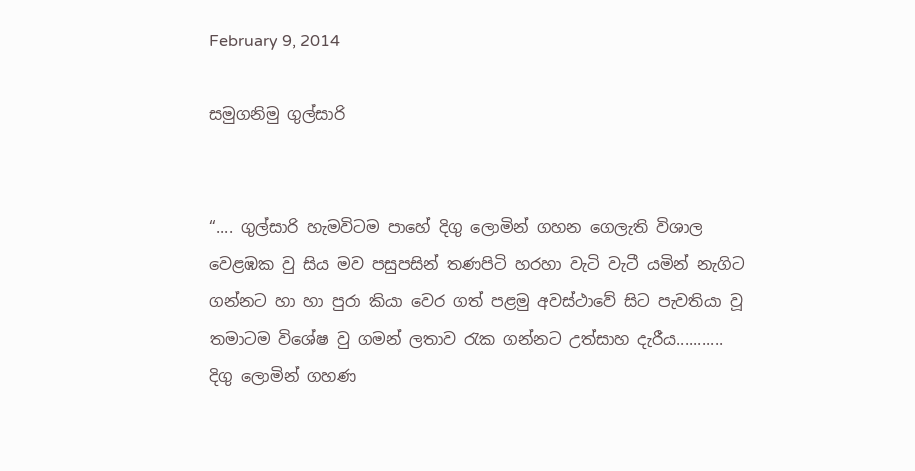February 9, 2014

සමුගනිමු ගුල්සාරි


“.... ගුල්සාරි හැමවිටම පාහේ දිගු ලොමින් ගහන ගෙලැති විශාල වෙළඹක වු සිය මව පසුපසින් තණපිටි හරහා වැටි වැටී යමින් නැගිට ගන්නට හා හා පුරා කියා වෙර ගත් පළමු අවස්ථාවේ සිට පැවතියා වූ තමාටම විශේෂ වු ගමන් ලතාව රැක ගන්නට උත්සාහ දැරීය........... දිගු ලොමින් ගහණ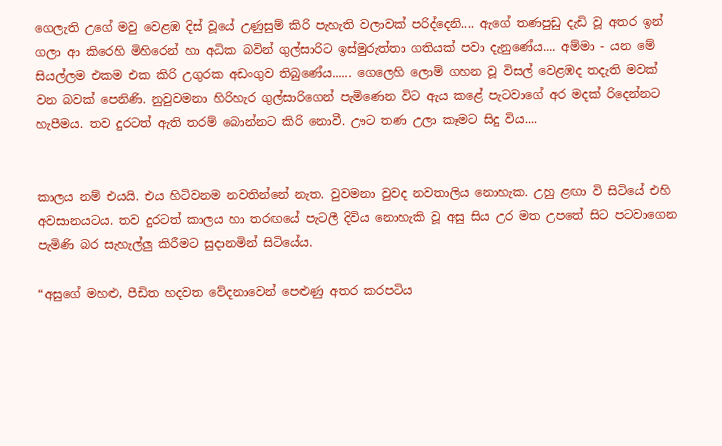ගෙලැති උගේ මවු වෙළඹ දිස් වූයේ උණුසුම් කිරි පැහැති වලාවක් පරිද්දෙනි.... ඇගේ තණපුඩු දැඩි වූ අතර ඉන් ගලා ආ කිරෙහි මිහිරෙන් හා අධික බවින් ගුල්සාරිට ඉස්මුරුත්තා ගතියක් පවා දැනුණේය.... අම්මා - යන මේ සියල්ලම එකම එක කිරි උගුරක අඩංගුව තිබුණේය...... ගෙලෙහි ලොම් ගහන වූ විසල් වෙළඹද තදැති මවක් වන බවක් පෙනිණි. නුවුවමනා හිරිහැර ගුල්සාරිගෙන් පැමිණෙන විට ඇය කළේ පැටවාගේ අර මදක් රිදෙන්නට හැපීමය. තව දුරටත් ඇති තරම් බොන්නට කිරි නොවී. ඌට තණ උලා කෑමට සිදු විය....


කාලය නම් එයයි. එය හිටිවනම නවතින්නේ නැත. වුවමනා වුවද නවතාලිය නොහැක. උහු ළඟා වි සිටියේ එහි අවසානයටය. තව දුරටත් කාලය හා තරඟයේ පැටලී දිවිය නොහැකි වූ අසු සිය උර මත උපතේ සිට පටවාගෙන පැමිණි බර සැහැල්ලු කිරීමට සුදානමින් සිටියේය.

“අසුගේ මහළු, පීඩිත හදවත වේදනාවෙන් පෙළුණු අතර කරපටිය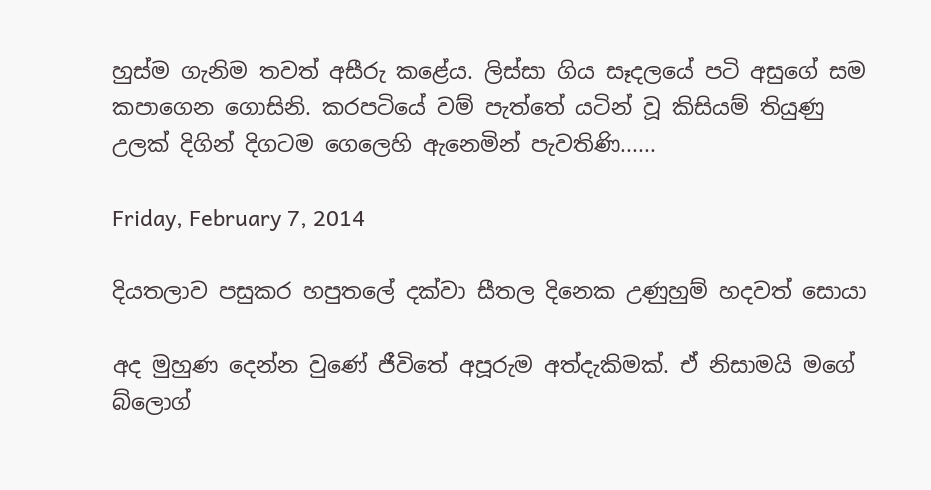හුස්ම ගැනිම තවත් අසීරු කළේය. ලිස්සා ගිය සෑදලයේ පටි අසුගේ සම කපාගෙන ගොසිනි. කරපටියේ වම් පැත්තේ යටින් වූ කිසියම් තියුණු උලක් දිගින් දිගටම ගෙලෙහි ඇනෙමින් පැවතිණි......

Friday, February 7, 2014

දියතලාව පසුකර හපුතලේ දක්වා සීතල දිනෙක උණුහුම් හදවත් සොයා

අද මුහුණ දෙන්න වුණේ ජීවිතේ අපූරුම අත්දැකිමක්. ඒ නිසාමයි මගේ බ්ලොග්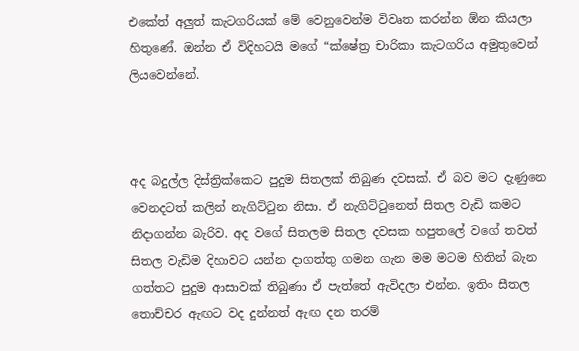එකේත් අලුත් කැටගරියක් මේ වෙනුවෙන්ම විවෘත කරන්න ඕන කියලා හිතුණේ. ඔන්න ඒ විදිහටයි මගේ “ක්ෂේත්‍ර චාරිකා කැටගරිය අමුතුවෙන් ලියවෙන්නේ.



අද බදුල්ල දිස්ත්‍රික්කෙට පුදුම සිතලක් තිබුණ දවසක්. ඒ බව මට දැණුනෙ වෙනදටත් කලින් නැගිට්ටුන නිසා. ඒ නැගිට්ටුනෙත් සිතල වැඩි කමට නිදාගන්න බැරිව. අද වගේ සිතලම සිතල දවසක හපුතලේ වගේ තවත් සිතල වැඩිම දිහාවට යන්න දාගත්තු ගමන ගැන මම මටම හිතින් බැන ගත්තට පුදුම ආසාවක් තිබුණා ඒ පැත්තේ ඇවිදලා එන්න. ඉතිං සීතල තොච්චර ඇඟට වද දුන්නත් ඇඟ දන තරම්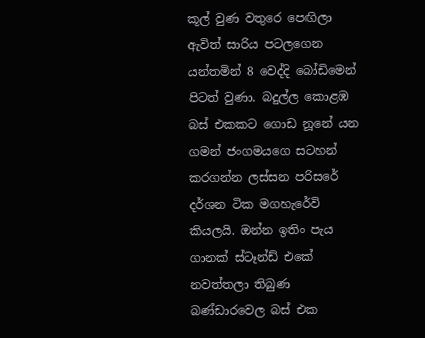කූල් වුණ වතුරෙ පෙඟිලා ඇවිත් සාරිය පටලගෙන යන්තමින් 8 වෙද්දි බෝඩිමෙන් පිටත් වුණා. බදුල්ල කොළඹ බස් එකකට ගොඩ නූනේ යන ගමන් ජංගමයගෙ සටහන් කරගන්න ලස්සන පරිසරේ දර්ශන ටික මගහැරේවි කියලයි. ඔන්න ඉතිං පැය ගානක් ස්ටෑන්ඩ් එකේ නවත්තලා තිබුණ බණ්ඩාරවෙල බස් එක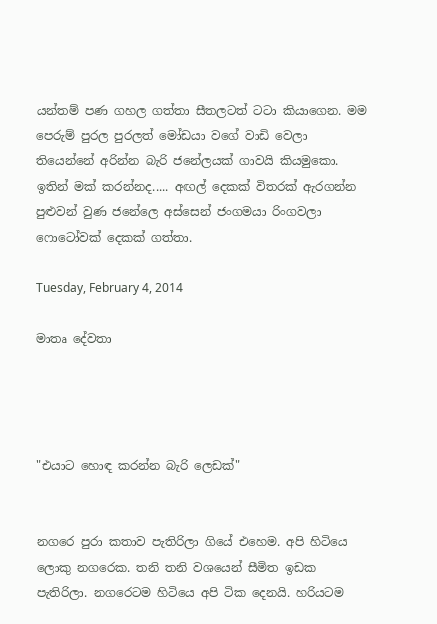යන්තම් පණ ගහල ගත්තා සීතලටත් ටටා කියාගෙන. මම පෙරුම් පුරල පුරලත් මෝඩයා වගේ වාඩි වෙලා තියෙන්නේ අරින්න බැරි ජනේලයක් ගාවයි කියමුකො. ඉතින් මක් කරන්නද..... අඟල් දෙකක් විතරක් ඇරගන්න පුළුවන් වුණ ජනේලෙ අස්සෙන් ජංගමයා රිංගවලා ෆොටෝවක් දෙකක් ගත්තා.

Tuesday, February 4, 2014

මාතෘ දේවතා




"එයාට හොඳ කරන්න බැරි ලෙඩක්"


නගරෙ පුරා කතාව පැතිරිලා ගියේ එහෙම. අපි හිටියෙ ලොකු නගරෙක. තනි තනි වශයෙන් සීමිත ඉඩක පැතිරිලා. නගරෙටම හිටියෙ අපි ටික දෙනයි. හරියටම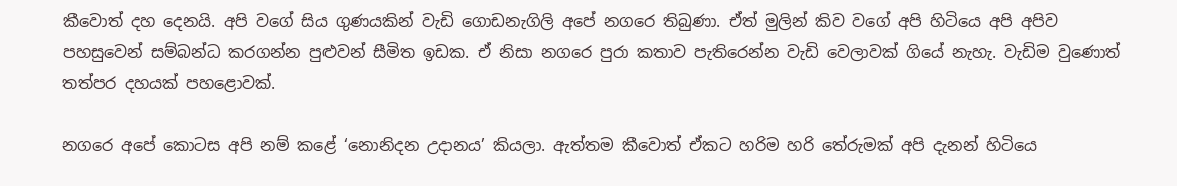කීවොත් දහ දෙනයි. අපි වගේ සිය ගුණයකින් වැඩි ගොඩනැගිලි අපේ නගරෙ තිබුණා. ඒත් මුලින් කිව වගේ අපි හිටියෙ අපි අපිව පහසුවෙන් සම්බන්ධ කරගන්න පුළුවන් සීමිත ඉඩක. ඒ නිසා නගරෙ පුරා කතාව පැතිරෙන්න වැඩි වෙලාවක් ගියේ නැහැ. වැඩිම වුණොත් තත්පර දහයක් පහළොවක්.

නගරෙ අපේ කොටස අපි නම් කළේ ‘නොනිදන උදානය’ කියලා. ඇත්තම කීවොත් ඒකට හරිම හරි තේරුමක් අපි දැනන් හිටියෙ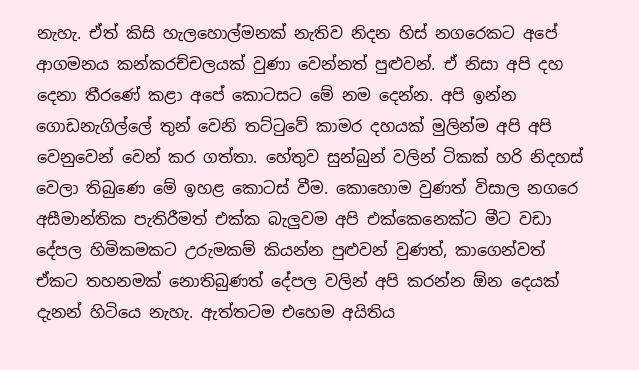නැහැ. ඒත් කිසි හැලහොල්මනක් නැතිව නිදන හිස් නගරෙකට අපේ ආගමනය කන්කරච්චලයක් වුණා වෙන්නත් පුළුවන්. ඒ නිසා අපි දහ දෙනා තීරණේ කළා අපේ කොටසට මේ නම දෙන්න. අපි ඉන්න ගොඩනැගිල්ලේ තුන් වෙනි තට්ටුවේ කාමර දහයක් මුලින්ම අපි අපි වෙනුවෙන් වෙන් කර ගත්තා. හේතුව සුන්බුන් වලින් ටිකක් හරි නිදහස් වෙලා තිබුණෙ මේ ‍ඉහළ‍ කොටස් වීම. කොහොම වුණත් විසාල නගරෙ අසීමාන්තික පැතිරීමත් එක්ක බැලුවම අපි එක්කෙනෙක්ට මීට වඩා දේපල හිමිකමකට උරුමකම් කියන්න පුළුවන් වුණත්, කාගෙන්වත් ඒකට තහනමක් නොතිබුණත් දේපල වලින් අපි කරන්න ඕන දෙයක් දැනන් හිටියෙ නැහැ. ඇත්තටම එහෙම අයිතිය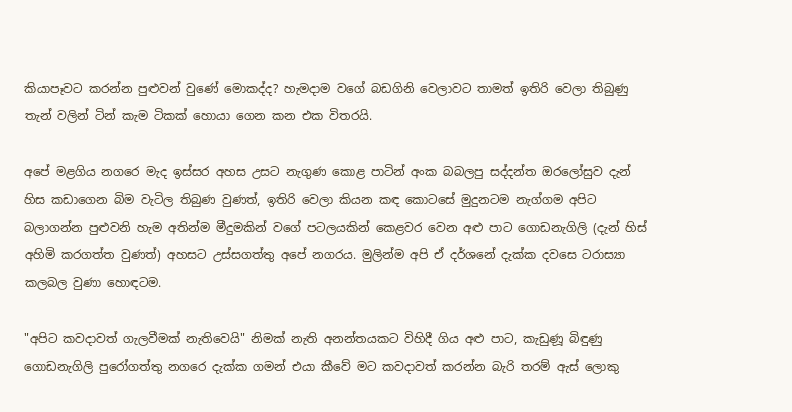කියාපෑවට කරන්න පුළුවන් වුණේ මොකද්ද? හැමදාම වගේ බඩගිනි වෙලාවට තාමත් ඉතිරි වෙලා තිබුණු තැන් වලින් ටින් කැම ටිකක් හොයා ගෙන කන එක විතරයි.

අපේ මළගිය නගරෙ මැද ඉස්සර අහස උසට නැගුණ කොළ පාටින් අංක බබලපු සද්දන්ත ඔරලෝසුව දැන් හිස කඩාගෙන බිම වැටිල තිබුණ වුණත්, ඉතිරි වෙලා කියන කඳ කොටසේ මුදුනටම නැග්ගම අපිට බලාගන්න පුළුවනි හැම අතින්ම මීදුමකින් වගේ පටලයකින් කෙළවර වෙන අළු පාට ගොඩනැගිලි (දැන් හිස් අහිමි කරගත්ත වුණත්) අහසට උස්සගත්තු අපේ නගරය. මුලින්ම අපි ඒ දර්ශනේ දැක්ක දවසෙ ටරාස්‍යා කලබල වුණා හොඳටම.

"අපිට කවදාවත් ගැලවීමක් නැතිවෙයි" නිමක් නැති අනන්තයකට විහිදී ගිය අළු පාට, කැඩුණූ බිඳුණු ගොඩනැගිලි පුරෝගත්තු නගරෙ දැක්ක ගමන් එයා කීවේ මට කවදාවත් කරන්න බැරි තරම් ඇස් ලොකු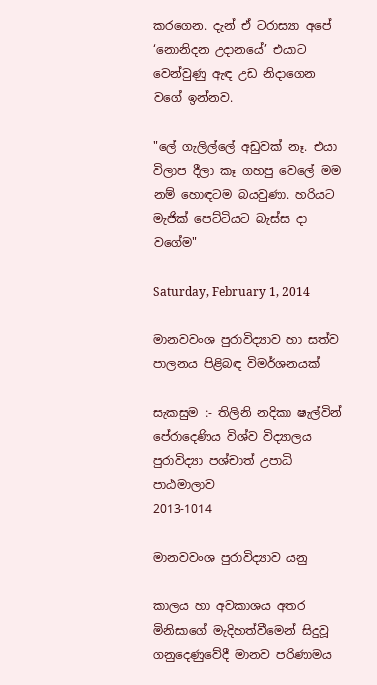කරගෙන. දැන් ඒ ටරාස්‍යා අපේ ‘නොනිදන උදානයේ’ එයා‍ට වෙන්වුණු ඇඳ උඩ නිදාගෙන වගේ ඉන්නව.

"ලේ ගැලිල්ලේ අඩුවක් නෑ. එයා විලාප දීලා කෑ ගහපු වෙලේ මම නම් හොඳටම බයවුණා. හරියට මැජික් පෙට්ටියට බැස්ස දා වගේම"

Saturday, February 1, 2014

මානවවංශ පුරාවිද්‍යාව හා සත්ව පාලනය පිළිබඳ විමර්ශනයක්

සැකසුම :- තිලිනි නදිකා ෂැල්වින්
පේරාදෙණිය විශ්ව විද්‍යාලය
පුරාවිද්‍යා පශ්චාත් උපාධි පාඨමාලාව
2013-1014

මානවවංශ පුරාවිද්‍යාව යනු

කාලය හා අවකාශය අතර මිනිසාගේ මැදිහත්වීමෙන් සිදුවූ ගනුදෙණුවේදී මානව පරිණාමය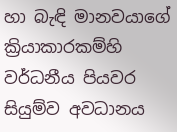හා බැඳි මානවයාගේ ක්‍රියාකාරකම්හි වර්ධනීය පියවර සියුම්ව අවධානය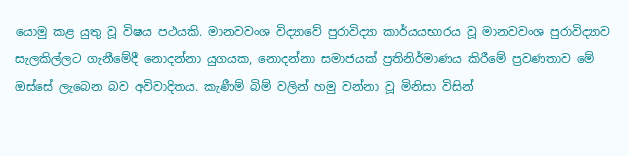යොමු කළ යුතු වූ විෂය පථයකි. මානවවංශ විද්‍යාවේ පුරාවිද්‍යා කාර්යයභාරය වූ මානවවංශ පුරාවිද්‍යාව සැලකිල්ලට ගැනීමේදී නොදන්නා යුගයක, නොදන්නා සමාජයක් ප්‍රතිනිර්මාණය කිරීමේ ප්‍රවණතාව මේ ඔස්සේ ලැබෙන බව අවිවාදිතය. කැණීම් බිම් වලින් හමු වන්නා වූ මිනිසා විසින්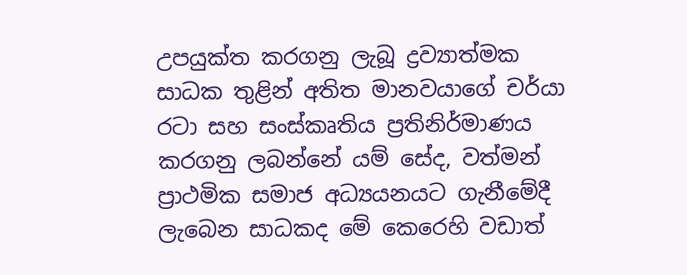උපයුක්ත කරගනු ලැබූ ද්‍රව්‍යාත්මක සාධක තුළින් අතිත මානවයාගේ චර්යා රටා සහ සංස්කෘතිය ප්‍රතිනිර්මාණය කරගනු ලබන්නේ යම් සේද, වත්මන් ප්‍රාථමික සමාජ අධ්‍යයනයට ගැනීමේදී ලැබෙන සාධකද මේ කෙරෙහි වඩාත්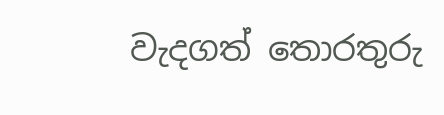වැදගත් තොරතුරු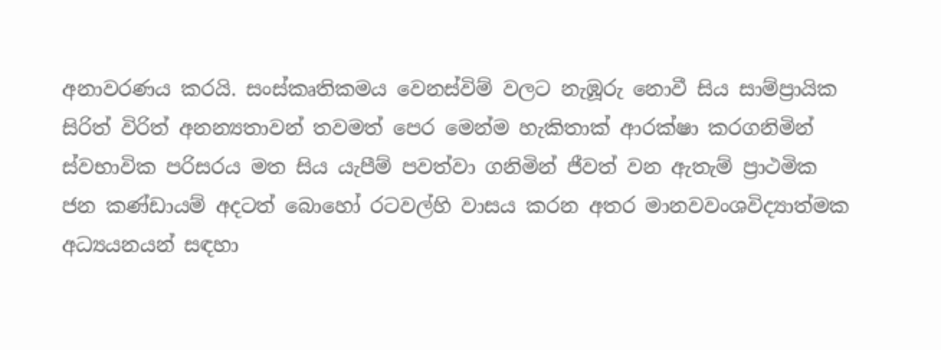අනාවරණය කරයි. සංස්කෘතිකමය වෙනස්විම් වලට නැඹූරු නොවී සිය සාම්ප්‍රායික සිරිත් විරිත් අනන්‍යතාවන් තවමත් පෙර මෙන්ම හැකිතාක් ආරක්ෂා කරගනිමින් ස්වභාවික පරිසරය මත සිය යැපීම් පවත්වා ගනිමින් ජීවත් වන ඇතැම් ප්‍රාථමික ජන කණ්ඩායම් අදටත් බොහෝ රටවල්හි වාසය කරන අතර මානවවංශවිද්‍යාත්මක අධ්‍යයනයන් සඳහා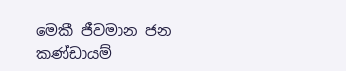මෙකී ජීවමාන ජන කණ්ඩායම්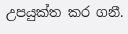උපයුක්ත කර ගනී.